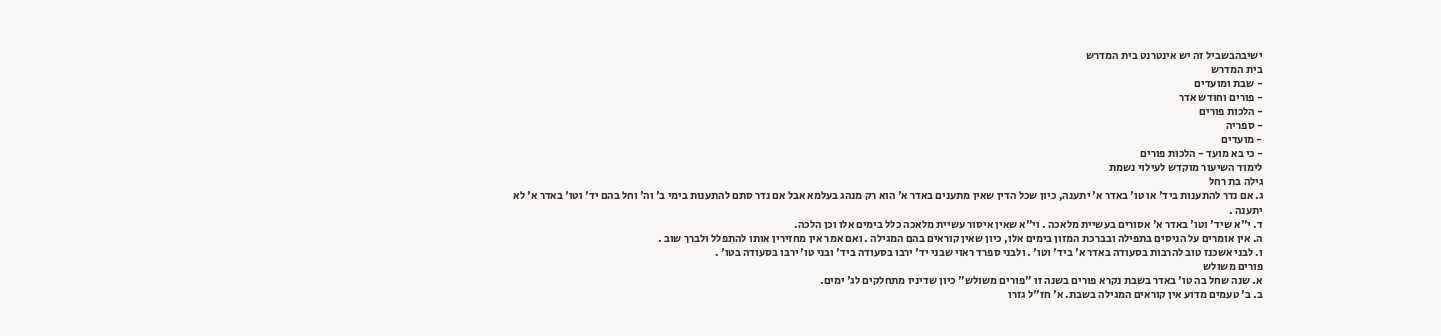ישיבהבשביל זה יש אינטרנט בית המדרש
בית המדרש
- שבת ומועדים
- פורים וחודש אדר
- הלכות פורים
- ספריה
- מועדים
- כי בא מועד - הלכות פורים
לימוד השיעור מוקדש לעילוי נשמת
גילה בת רחל
ג. אם נדר להתענות ביד' או טו' באדר א' יתענה, כיון שכל הדין שאין מתענים באדר א' הוא רק מנהג בעלמא אבל אם נדר סתם להתענות בימי ב' וה' וחל בהם יד' וטו' באדר א' לא יתענה .
ד. י"א שיד' וטו' באדר א' אסורים בעשיית מלאכה . וי"א שאין איסור עשיית מלאכה כלל בימים אלו וכן הלכה.
ה. אין אומרים על הניסים בתפילה ובברכת המזון בימים אלו, כיון שאין קוראים בהם המגילה . ואם אמר אין מחזירין אותו להתפלל ולברך שוב .
ו. לבני אשכנז טוב להרבות בסעודה באדר א' ביד' וטו' . ולבני ספרד ראוי שבני יד' ירבו בסעודה ביד' ובני טו' ירבו בסעודה בטו' .
פורים משולש
א. שנה שחל בה טו' באדר בשבת נקרא פורים בשנה זו "פורים משולש" כיון שדיניו מתחלקים לג' ימים.
ב. ב' טעמים מדוע אין קוראים המגילה בשבת. א' חז"ל גזרו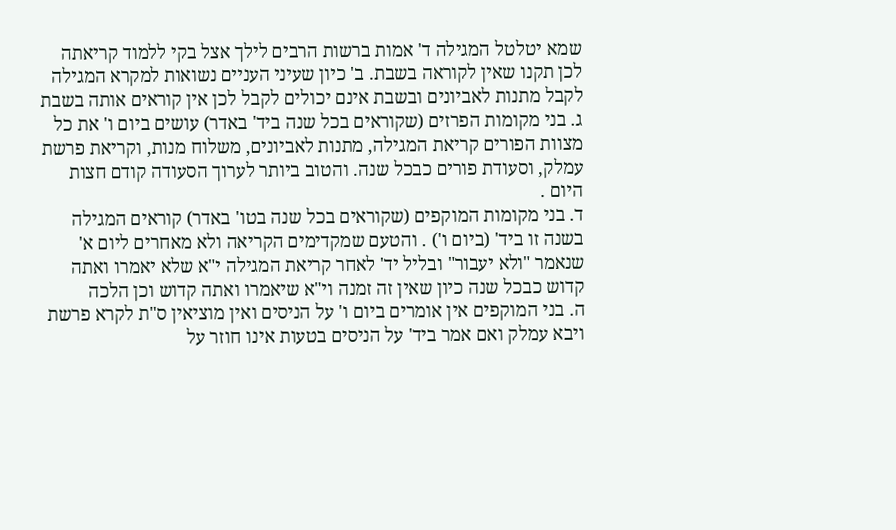שמא יטלטל המגילה ד' אמות ברשות הרבים לילך אצל בקי ללמוד קריאתה לכן תקנו שאין לקוראה בשבת. ב' כיון שעיני העניים נשואות למקרא המגילה לקבל מתנות לאביונים ובשבת אינם יכולים לקבל לכן אין קוראים אותה בשבת
ג. בני מקומות הפרזים (שקוראים בכל שנה ביד' באדר) עושים ביום ו' את כל מצוות הפורים קריאת המגילה, מתנות לאביונים, משלוח מנות, וקריאת פרשת עמלק, וסעודת פורים כבכל שנה. והטוב ביותר לערוך הסעודה קודם חצות היום .
ד. בני מקומות המוקפים (שקוראים בכל שנה בטו' באדר) קוראים המגילה בשנה זו ביד' (ביום ו') . והטעם שמקדימים הקריאה ולא מאחרים ליום א' שנאמר "ולא יעבור" ובליל יד' לאחר קריאת המגילה י"א שלא יאמרו ואתה קדוש כבכל שנה כיון שאין זה זמנה וי"א שיאמרו ואתה קדוש וכן הלכה
ה. בני המוקפים אין אומרים ביום ו' על הניסים ואין מוציאין ס"ת לקרא פרשת ויבא עמלק ואם אמר ביד' על הניסים בטעות אינו חוזר על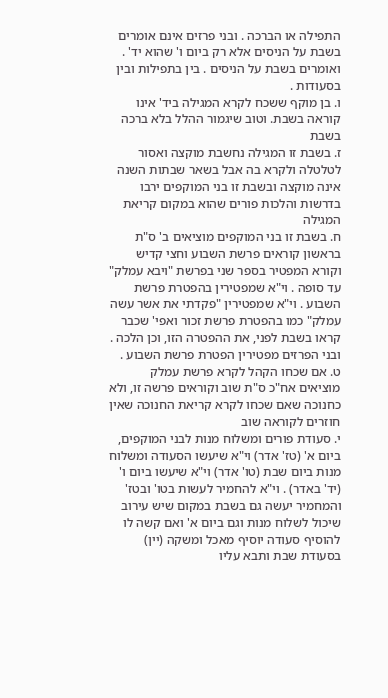התפילה או הברכה . ובני פרזים אינם אומרים בשבת על הניסים אלא רק ביום ו' שהוא יד' . ואומרים בשבת על הניסים . בין בתפילות ובין בסעודות .
ו. בן מוקף ששכח לקרא המגילה ביד' אינו קוראה בשבת. וטוב שיגמור ההלל בלא ברכה בשבת
ז. בשבת זו המגילה נחשבת מוקצה ואסור לטלטלה ולקרא בה אבל בשאר שבתות השנה אינה מוקצה ובשבת זו בני המוקפים ירבו בדרשות והלכות פורים שהוא במקום קריאת המגילה
ח. בשבת זו בני המוקפים מוציאים ב' ס"ת בראשון קוראים פרשת השבוע וחצי קדיש וקורא המפטיר בספר שני בפרשת "ויבא עמלק" עד סופה . וי"א שמפטירין בהפטרת פרשת השבוע . וי"א שמפטירין "פקדתי את אשר עשה עמלק" כמו בהפטרת פרשת זכור ואפי' שכבר קראו בשבת לפני, את ההפטרה הזו, וכן הלכה . ובני הפרזים מפטירין הפטרת פרשת השבוע .
ט. אם שכחו הקהל לקרא פרשת עמלק מוציאים אח"כ ס"ת שוב וקוראים פרשה זו, ולא כחנוכה שאם שכחו לקרא קריאת החנוכה שאין חוזרים לקוראה שוב
י. סעודת פורים ומשלוח מנות לבני המוקפים, ביום א' (טז' אדר) וי"א שיעשו הסעודה ומשלוח מנות ביום שבת (טו' אדר) וי"א שיעשו ביום ו' (יד' באדר) . וי"א להחמיר לעשות בטו' ובטז' והמחמיר יעשה גם בשבת במקום שיש עירוב שיכול לשלוח מנות וגם ביום א' ואם קשה לו להוסיף סעודה יוסיף מאכל ומשקה (יין) בסעודת שבת ותבא עליו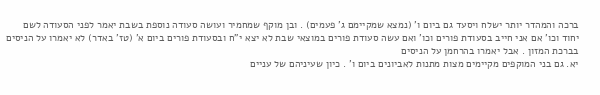ברכה והמהדר יותר ישלח ויסעד גם ביום ו' (נמצא שמקיימם ג' פעמים) . ובן מוקף שמחמיר ועושה סעודה נוספת בשבת יאמר לפני הסעודה לשם יחוד וכו' אם אני חייב בסעודת פורים וכו' ואם עשה סעודת פורים במוצאי שבת לא יצא י"ח ובסעודת פורים ביום א' (טז' באדר) לא יאמרו על הניסים בברכת המזון . אבל יאמרו בהרחמן על הניסים
יא. גם בני המוקפים מקיימים מצות מתנות לאביונים ביום ו' . כיון שעיניהם של עניים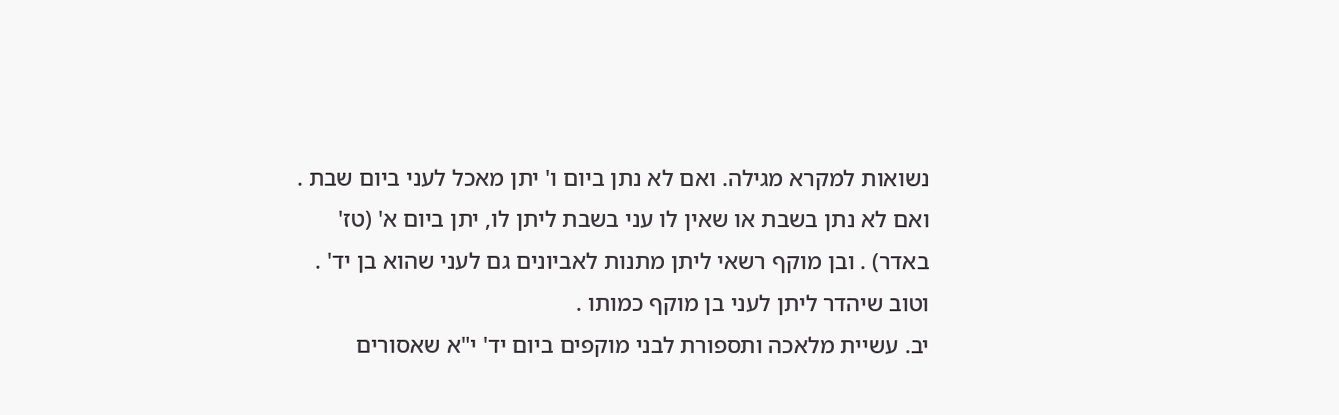נשואות למקרא מגילה. ואם לא נתן ביום ו' יתן מאכל לעני ביום שבת . ואם לא נתן בשבת או שאין לו עני בשבת ליתן לו, יתן ביום א' (טז' באדר) . ובן מוקף רשאי ליתן מתנות לאביונים גם לעני שהוא בן יד' . וטוב שיהדר ליתן לעני בן מוקף כמותו .
יב. עשיית מלאכה ותספורת לבני מוקפים ביום יד' י"א שאסורים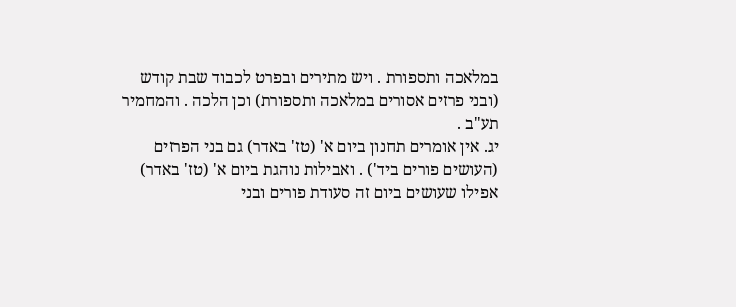במלאכה ותספורת . ויש מתירים ובפרט לכבוד שבת קודש (ובני פרזים אסורים במלאכה ותספורת) וכן הלכה . והמחמיר תע"ב .
יג. אין אומרים תחנון ביום א' (טז' באדר) גם בני הפרזים (העושים פורים ביד') . ואבילות נוהגת ביום א' (טז' באדר) אפילו שעושים ביום זה סעודת פורים ובני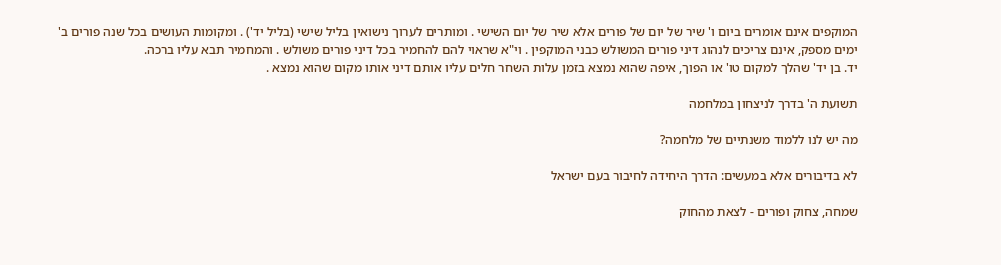המוקפים אינם אומרים ביום ו' שיר של יום של פורים אלא שיר של יום השישי . ומותרים לערוך נישואין בליל שישי (בליל יד') . ומקומות העושים בכל שנה פורים ב' ימים מספק, אינם צריכים לנהוג דיני פורים המשולש כבני המוקפין . וי"א שראוי להם להחמיר בכל דיני פורים משולש . והמחמיר תבא עליו ברכה.
יד. בן יד' שהלך למקום טו' או הפוך, איפה שהוא נמצא בזמן עלות השחר חלים עליו אותם דיני אותו מקום שהוא נמצא .

תשועת ה' בדרך לניצחון במלחמה

מה יש לנו ללמוד משנתיים של מלחמה?

לא בדיבורים אלא במעשים: הדרך היחידה לחיבור בעם ישראל

שמחה, צחוק ופורים - לצאת מהחוק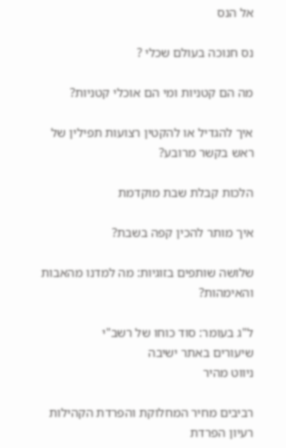אל הנס

נס חנוכה בעולם שכלי ?

מה הם קטניות ומי הם אוכלי קטניות?

איך להגדיל או להקטין רצועות תפילין של ראש בקשר מרובע?

הלכות קבלת שבת מוקדמת

איך מותר להכין קפה בשבת?

שלושה שותפים בזוגיות: מה למדנו מהאבות והאימהות?

ל"ג בעומר: סוד כוחו של רשב"י
שיעורים באתר ישיבה
ניווט מהיר

רביבים מחיר המחלוקת והפרדת הקהילות
רעיון הפרדת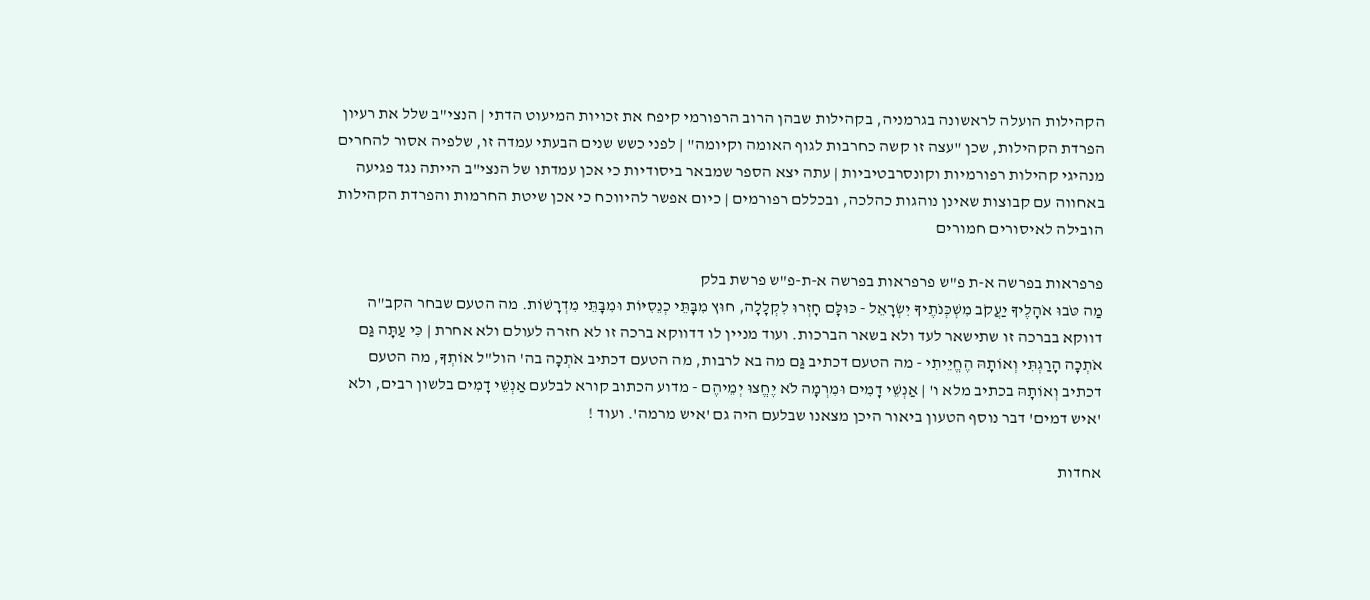הקהילות הועלה לראשונה בגרמניה, בקהילות שבהן הרוב הרפורמי קיפח את זכויות המיעוט הדתי | הנצי"ב שלל את רעיון הפרדת הקהילות, שכן "עצה זו קשה כחרבות לגוף האומה וקיומה" | לפני כשש שנים הבעתי עמדה זו, שלפיה אסור להחרים מנהיגי קהילות רפורמיות וקונסרבטיביות | עתה יצא הספר שמבאר ביסודיות כי אכן עמדתו של הנצי"ב הייתה נגד פגיעה באחווה עם קבוצות שאינן נוהגות כהלכה, ובכללם רפורמים | כיום אפשר להיווכח כי אכן שיטת החרמות והפרדת הקהילות הובילה לאיסורים חמורים

פרפראות בפרשה א-ת פ"ש פרפראות בפרשה א-ת-פ"ש פרשת בלק
מַה טֹּבוּ אֹהָלֶיךָ יַעֲקֹב מִשְׁכְּנֹתֶיךָ יִשְׂרָאֵל - כּוּלָּם חָזְרוּ לִקְלָלָה, חוּץ מִבָּתֵּי כְנֵסִיּוֹת וּמִבָּתֵּי מִדְרָשׁוֹת. מה הטעם שבחר הקב"ה דווקא בברכה זו שתישאר לעד ולא בשאר הברכות. ועוד מניין לו דדווקא ברכה זו לא חזרה לעולם ולא אחרת | כִּי עַתָּה גַּם אֹתְכָה הָרַגְתִּי וְאוֹתָהּ הֶחֱיֵיתִי - מה הטעם דכתיב גַּם מה בא לרבות, מה הטעם דכתיב אֹתְכָה בה' הול"ל אוֹתְךָ, מה הטעם דכתיב וְאוֹתָהּ בכתיב מלא ו' | אַנְשֵׁי דָמִים וּמִרְמָה לֹא יֶחֱצוּ יְמֵיהֶם - מדוע הכתוב קורא לבלעם אַנְשֵׁי דָמִים בלשון רבים, ולא 'איש דמים' דבר נוסף הטעון ביאור היכן מצאנו שבלעם היה גם 'איש מרמה'. ועוד !

אחדות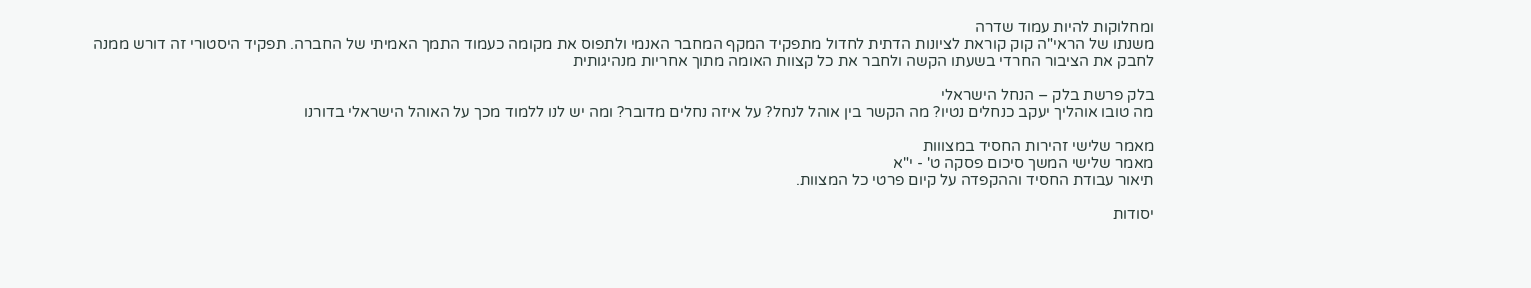ומחלוקות להיות עמוד שדרה
משנתו של הראי"ה קוק קוראת לציונות הדתית לחדול מתפקיד המקף המחבר האנמי ולתפוס את מקומה כעמוד התמך האמיתי של החברה. תפקיד היסטורי זה דורש ממנה לחבק את הציבור החרדי בשעתו הקשה ולחבר את כל קצוות האומה מתוך אחריות מנהיגותית

בלק פרשת בלק – הנחל הישראלי
מה טובו אוהליך יעקב כנחלים נטיו? מה הקשר בין אוהל לנחל? על איזה נחלים מדובר? ומה יש לנו ללמוד מכך על האוהל הישראלי בדורנו

מאמר שלישי זהירות החסיד במצווות
מאמר שלישי המשך סיכום פסקה ט' - י"א
תיאור עבודת החסיד וההקפדה על קיום פרטי כל המצוות.

יסודות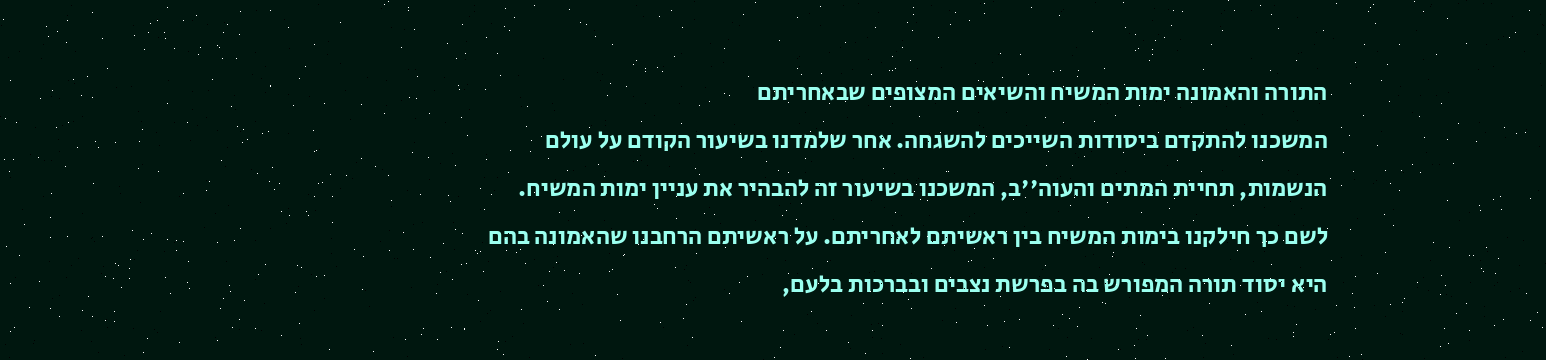התורה והאמונה ימות המשיח והשיאים המצופים שבאחריתם
המשכנו להתקדם ביסודות השייכים להשגחה. אחר שלמדנו בשיעור הקודם על עולם הנשמות, תחיית המתים והעוה''ב, המשכנו בשיעור זה להבהיר את עניין ימות המשיח. לשם כך חילקנו בימות המשיח בין ראשיתם לאחריתם. על ראשיתם הרחבנו שהאמונה בהם היא יסוד תורה המפורש בה בפרשת נצבים ובברכות בלעם,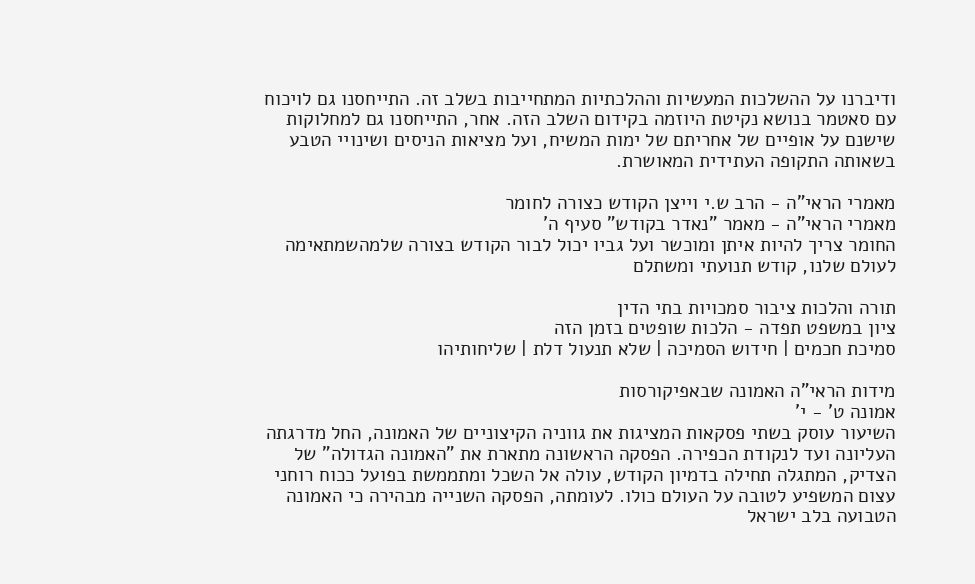ודיברנו על ההשלכות המעשיות וההלכתיות המתחייבות בשלב זה. התייחסנו גם לויכוח עם סאטמר בנושא נקיטת היוזמה בקידום השלב הזה. אחר, התייחסנו גם למחלוקות שישנם על אופיים של אחריתם של ימות המשיח, ועל מציאות הניסים ושינויי הטבע בשאותה התקופה העתידית המאושרת.

מאמרי הראי"ה - הרב ש.י וייצן הקודש כצורה לחומר
מאמרי הראי"ה - מאמר "נאדר בקודש" סעיף ה'
החומר צריך להיות איתן ומוכשר ועל גביו יכול לבור הקודש בצורה שלמהשמתאימה לעולם שלנו, קודש תנועתי ומשתלם

תורה והלכות ציבור סמכויות בתי הדין
ציון במשפט תפדה - הלכות שופטים בזמן הזה
סמיכת חכמים | חידוש הסמיכה | שלא תנעול דלת | שליחותיהו

מידות הראי"ה האמונה שבאפיקורסות
אמונה ט' - י'
השיעור עוסק בשתי פסקאות המציגות את גווניה הקיצוניים של האמונה, החל מדרגתה העליונה ועד לנקודת הכפירה. הפסקה הראשונה מתארת את "האמונה הגדולה" של הצדיק, המתגלה תחילה בדמיון הקודש, עולה אל השכל ומתממשת בפועל ככוח רוחני עצום המשפיע לטובה על העולם כולו. לעומתה, הפסקה השנייה מבהירה כי האמונה הטבועה בלב ישראל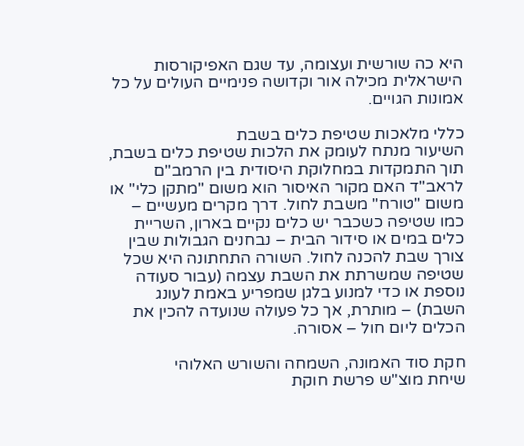היא כה שורשית ועצומה, עד שגם האפיקורסות הישראלית מכילה אור וקדושה פנימיים העולים על כל אמונות הגויים.

כללי מלאכות שטיפת כלים בשבת
השיעור מנתח לעומק את הלכות שטיפת כלים בשבת, תוך התמקדות במחלוקת היסודית בין הרמב"ם לראב"ד האם מקור האיסור הוא משום "מתקן כלי" או משום "טורח" משבת לחול. דרך מקרים מעשיים – כמו שטיפה כשכבר יש כלים נקיים בארון, השריית כלים במים או סידור הבית – נבחנים הגבולות שבין צורך שבת להכנה לחול. השורה התחתונה היא שכל שטיפה שמשרתת את השבת עצמה (עבור סעודה נוספת או כדי למנוע בלגן שמפריע באמת לעונג השבת) – מותרת, אך כל פעולה שנועדה להכין את הכלים ליום חול – אסורה.

חקת סוד האמונה, השמחה והשורש האלוהי
שיחת מוצ"ש פרשת חוקת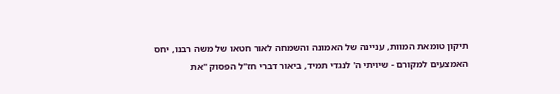תיקון טומאת המוות, עניינה של האמונה והשמחה לאור חטאו של משה רבנו, יחס האמצעים למקורם - שיויתי ה' לנגדי תמיד, ביאור דברי חז"ל הפסוק "את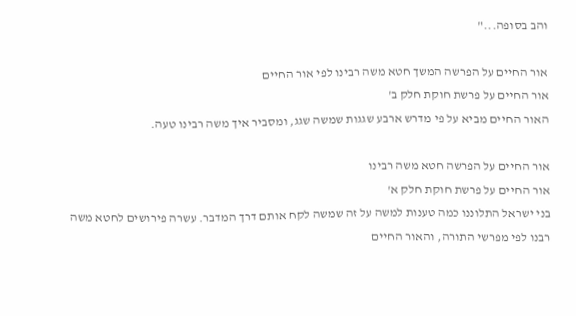והב בסופה..."

אור החיים על הפרשה המשך חטא משה רבינו לפי אור החיים
אור החיים על פרשת חוקת חלק ב'
האור החיים מביא על פי מדרש ארבע שגגות שמשה שגג, ומסביר איך משה רבינו טעה.

אור החיים על הפרשה חטא משה רבינו
אור החיים על פרשת חוקת חלק א'
בני ישראל התלוננו כמה טענות למשה על זה שמשה לקח אותם דרך המדבר. עשרה פירושים לחטא משה רבנו לפי מפרשי התורה, והאור החיים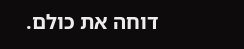דוחה את כולם.